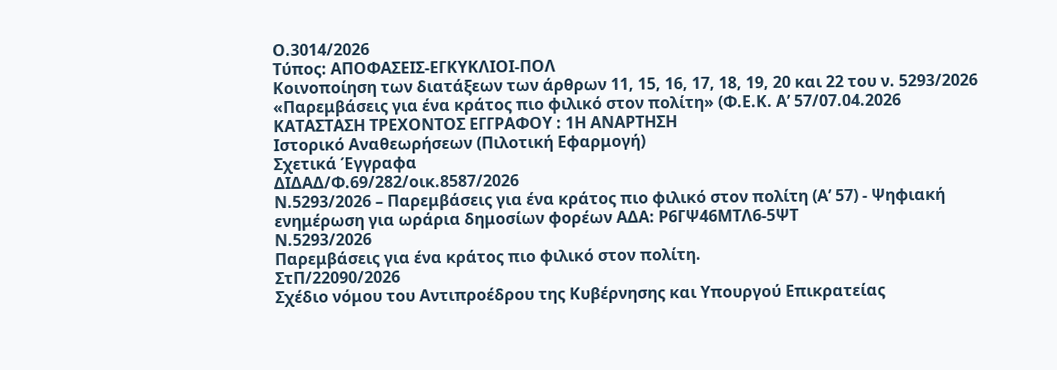Ο.3014/2026
Τύπος: ΑΠΟΦΑΣΕΙΣ-ΕΓΚΥΚΛΙΟΙ-ΠΟΛ
Κοινοποίηση των διατάξεων των άρθρων 11, 15, 16, 17, 18, 19, 20 και 22 του ν. 5293/2026 «Παρεμβάσεις για ένα κράτος πιο φιλικό στον πολίτη» (Φ.Ε.Κ. Α’ 57/07.04.2026
ΚΑΤΑΣΤΑΣΗ ΤΡΕΧΟΝΤΟΣ ΕΓΓΡΑΦΟΥ : 1Η ΑΝΑΡΤΗΣΗ
Ιστορικό Αναθεωρήσεων (Πιλοτική Εφαρμογή)
Σχετικά Έγγραφα
ΔΙΔΑΔ/Φ.69/282/οικ.8587/2026
Ν.5293/2026 – Παρεμβάσεις για ένα κράτος πιο φιλικό στον πολίτη (Α’ 57) - Ψηφιακή ενημέρωση για ωράρια δημοσίων φορέων ΑΔΑ: Ρ6ΓΨ46ΜΤΛ6-5ΨΤ
Ν.5293/2026
Παρεμβάσεις για ένα κράτος πιο φιλικό στον πολίτη.
ΣτΠ/22090/2026
Σχέδιο νόμου του Αντιπροέδρου της Κυβέρνησης και Υπουργού Επικρατείας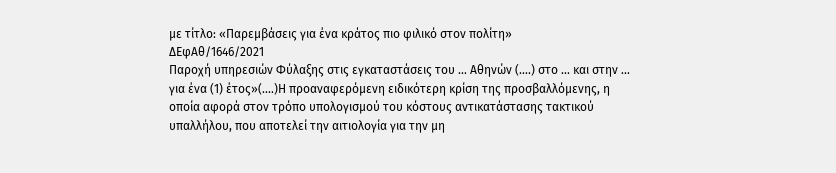με τίτλο: «Παρεμβάσεις για ένα κράτος πιο φιλικό στον πολίτη»
ΔΕφΑθ/1646/2021
Παροχή υπηρεσιών Φύλαξης στις εγκαταστάσεις του ... Αθηνών (....) στο ... και στην ... για ένα (1) έτος»(....)Η προαναφερόμενη ειδικότερη κρίση της προσβαλλόμενης, η οποία αφορά στον τρόπο υπολογισμού του κόστους αντικατάστασης τακτικού υπαλλήλου, που αποτελεί την αιτιολογία για την μη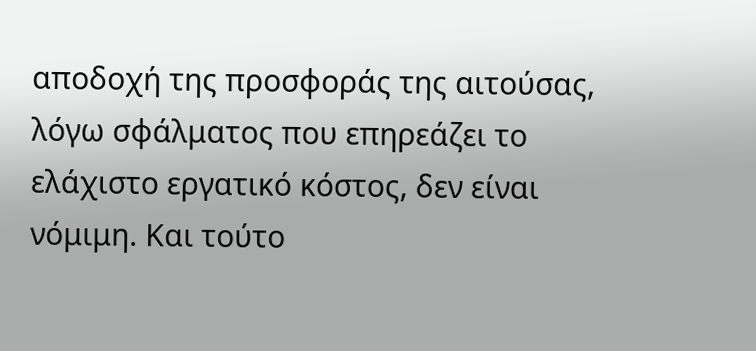αποδοχή της προσφοράς της αιτούσας, λόγω σφάλματος που επηρεάζει το ελάχιστο εργατικό κόστος, δεν είναι νόμιμη. Και τούτο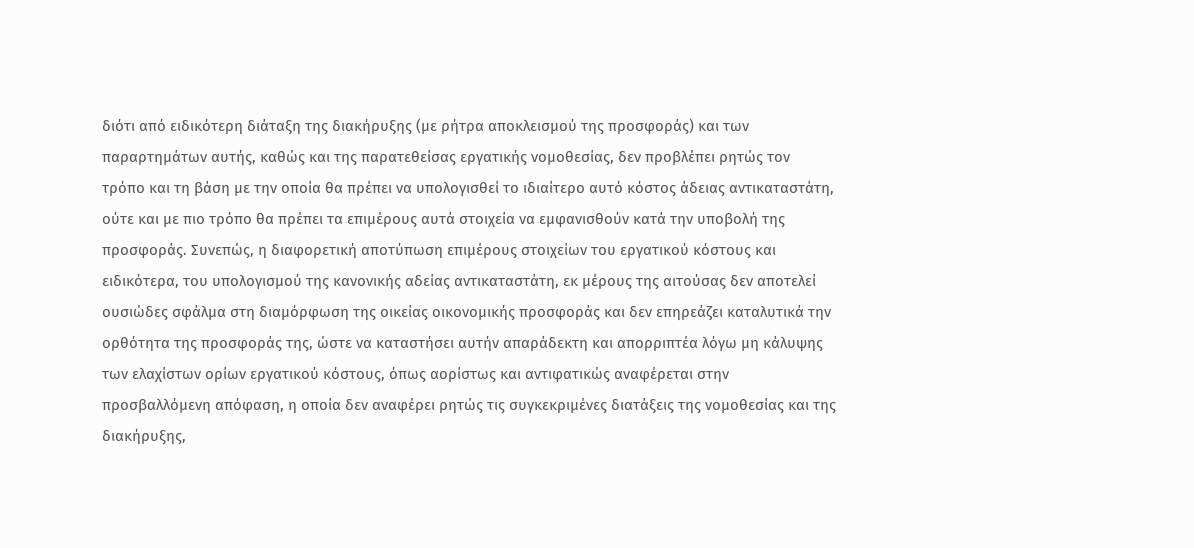διότι από ειδικότερη διάταξη της διακήρυξης (με ρήτρα αποκλεισμού της προσφοράς) και των παραρτημάτων αυτής, καθώς και της παρατεθείσας εργατικής νομοθεσίας, δεν προβλέπει ρητώς τον τρόπο και τη βάση με την οποία θα πρέπει να υπολογισθεί το ιδιαίτερο αυτό κόστος άδειας αντικαταστάτη, ούτε και με πιο τρόπο θα πρέπει τα επιμέρους αυτά στοιχεία να εμφανισθούν κατά την υποβολή της προσφοράς. Συνεπώς, η διαφορετική αποτύπωση επιμέρους στοιχείων του εργατικού κόστους και ειδικότερα, του υπολογισμού της κανονικής αδείας αντικαταστάτη, εκ μέρους της αιτούσας δεν αποτελεί ουσιώδες σφάλμα στη διαμόρφωση της οικείας οικονομικής προσφοράς και δεν επηρεάζει καταλυτικά την ορθότητα της προσφοράς της, ώστε να καταστήσει αυτήν απαράδεκτη και απορριπτέα λόγω μη κάλυψης των ελαχίστων ορίων εργατικού κόστους, όπως αορίστως και αντιφατικώς αναφέρεται στην προσβαλλόμενη απόφαση, η οποία δεν αναφέρει ρητώς τις συγκεκριμένες διατάξεις της νομοθεσίας και της διακήρυξης,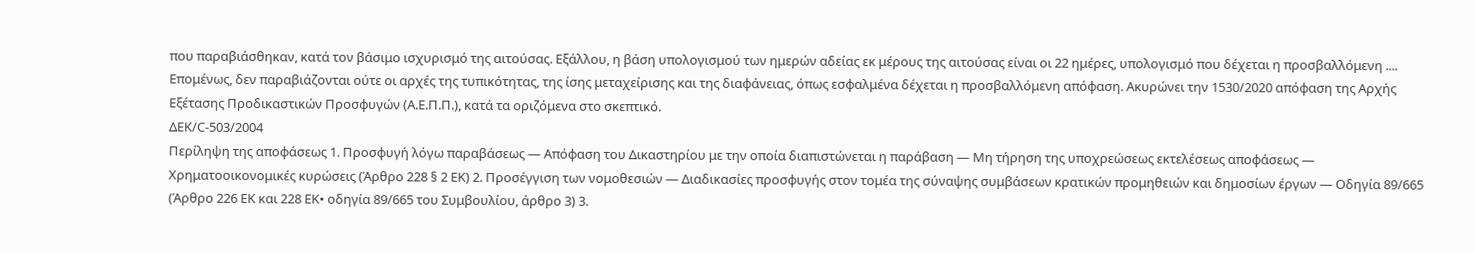που παραβιάσθηκαν, κατά τον βάσιμο ισχυρισμό της αιτούσας. Εξάλλου, η βάση υπολογισμού των ημερών αδείας εκ μέρους της αιτούσας είναι οι 22 ημέρες, υπολογισμό που δέχεται η προσβαλλόμενη .... Επομένως, δεν παραβιάζονται ούτε οι αρχές της τυπικότητας, της ίσης μεταχείρισης και της διαφάνειας, όπως εσφαλμένα δέχεται η προσβαλλόμενη απόφαση. Ακυρώνει την 1530/2020 απόφαση της Αρχής Εξέτασης Προδικαστικών Προσφυγών (Α.Ε.Π.Π.), κατά τα οριζόμενα στο σκεπτικό.
ΔΕΚ/C-503/2004
Περίληψη της αποφάσεως 1. Προσφυγή λόγω παραβάσεως — Απόφαση του Δικαστηρίου με την οποία διαπιστώνεται η παράβαση — Μη τήρηση της υποχρεώσεως εκτελέσεως αποφάσεως — Χρηματοοικονομικές κυρώσεις (Άρθρο 228 § 2 EΚ) 2. Προσέγγιση των νομοθεσιών — Διαδικασίες προσφυγής στον τομέα της σύναψης συμβάσεων κρατικών προμηθειών και δημοσίων έργων — Οδηγία 89/665 (Άρθρο 226 EΚ και 228 EΚ• οδηγία 89/665 του Συμβουλίου, άρθρο 3) 3.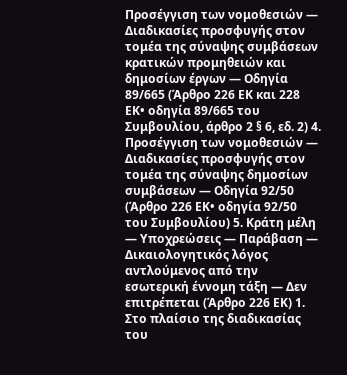Προσέγγιση των νομοθεσιών — Διαδικασίες προσφυγής στον τομέα της σύναψης συμβάσεων κρατικών προμηθειών και δημοσίων έργων — Οδηγία 89/665 (Άρθρο 226 EΚ και 228 EΚ• οδηγία 89/665 του Συμβουλίου, άρθρο 2 § 6, εδ. 2) 4. Προσέγγιση των νομοθεσιών — Διαδικασίες προσφυγής στον τομέα της σύναψης δημοσίων συμβάσεων — Οδηγία 92/50 (Άρθρο 226 EΚ• οδηγία 92/50 του Συμβουλίου) 5. Κράτη μέλη — Υποχρεώσεις — Παράβαση — Δικαιολογητικός λόγος αντλούμενος από την εσωτερική έννομη τάξη — Δεν επιτρέπεται (Άρθρο 226 EΚ) 1. Στο πλαίσιο της διαδικασίας του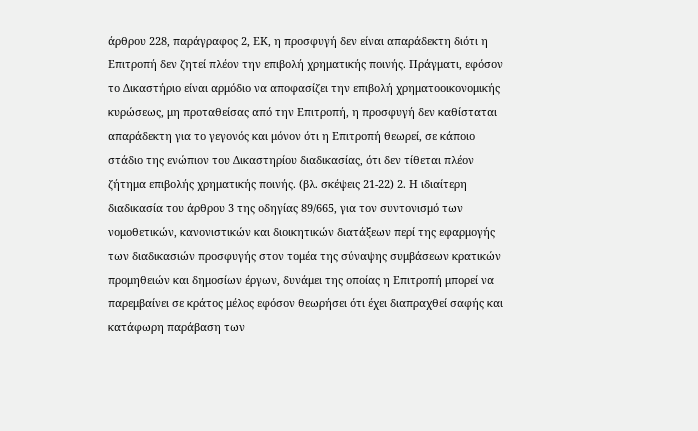άρθρου 228, παράγραφος 2, ΕΚ, η προσφυγή δεν είναι απαράδεκτη διότι η Επιτροπή δεν ζητεί πλέον την επιβολή χρηματικής ποινής. Πράγματι, εφόσον το Δικαστήριο είναι αρμόδιο να αποφασίζει την επιβολή χρηματοοικονομικής κυρώσεως, μη προταθείσας από την Επιτροπή, η προσφυγή δεν καθίσταται απαράδεκτη για το γεγονός και μόνον ότι η Επιτροπή θεωρεί, σε κάποιο στάδιο της ενώπιον του Δικαστηρίου διαδικασίας, ότι δεν τίθεται πλέον ζήτημα επιβολής χρηματικής ποινής. (βλ. σκέψεις 21-22) 2. Η ιδιαίτερη διαδικασία του άρθρου 3 της οδηγίας 89/665, για τον συντονισμό των νομοθετικών, κανονιστικών και διοικητικών διατάξεων περί της εφαρμογής των διαδικασιών προσφυγής στον τομέα της σύναψης συμβάσεων κρατικών προμηθειών και δημοσίων έργων, δυνάμει της οποίας η Επιτροπή μπορεί να παρεμβαίνει σε κράτος μέλος εφόσον θεωρήσει ότι έχει διαπραχθεί σαφής και κατάφωρη παράβαση των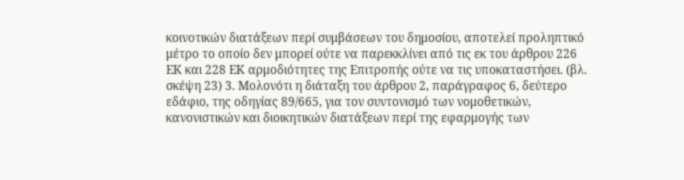κοινοτικών διατάξεων περί συμβάσεων του δημοσίου, αποτελεί προληπτικό μέτρο το οποίο δεν μπορεί ούτε να παρεκκλίνει από τις εκ του άρθρου 226 ΕΚ και 228 ΕΚ αρμοδιότητες της Επιτροπής ούτε να τις υποκαταστήσει. (βλ. σκέψη 23) 3. Μολονότι η διάταξη του άρθρου 2, παράγραφος 6, δεύτερο εδάφιο, της οδηγίας 89/665, για τον συντονισμό των νομοθετικών, κανονιστικών και διοικητικών διατάξεων περί της εφαρμογής των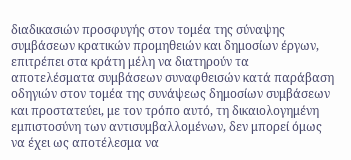διαδικασιών προσφυγής στον τομέα της σύναψης συμβάσεων κρατικών προμηθειών και δημοσίων έργων, επιτρέπει στα κράτη μέλη να διατηρούν τα αποτελέσματα συμβάσεων συναφθεισών κατά παράβαση οδηγιών στον τομέα της συνάψεως δημοσίων συμβάσεων και προστατεύει, με τον τρόπο αυτό, τη δικαιολογημένη εμπιστοσύνη των αντισυμβαλλομένων, δεν μπορεί όμως να έχει ως αποτέλεσμα να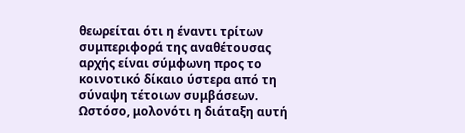θεωρείται ότι η έναντι τρίτων συμπεριφορά της αναθέτουσας αρχής είναι σύμφωνη προς το κοινοτικό δίκαιο ύστερα από τη σύναψη τέτοιων συμβάσεων. Ωστόσο, μολονότι η διάταξη αυτή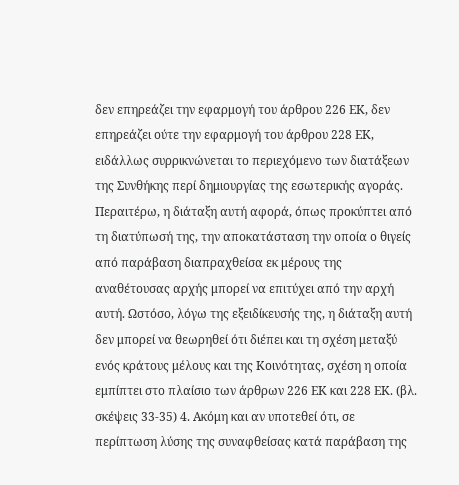δεν επηρεάζει την εφαρμογή του άρθρου 226 ΕΚ, δεν επηρεάζει ούτε την εφαρμογή του άρθρου 228 ΕΚ, ειδάλλως συρρικνώνεται το περιεχόμενο των διατάξεων της Συνθήκης περί δημιουργίας της εσωτερικής αγοράς. Περαιτέρω, η διάταξη αυτή αφορά, όπως προκύπτει από τη διατύπωσή της, την αποκατάσταση την οποία ο θιγείς από παράβαση διαπραχθείσα εκ μέρους της αναθέτουσας αρχής μπορεί να επιτύχει από την αρχή αυτή. Ωστόσο, λόγω της εξειδίκευσής της, η διάταξη αυτή δεν μπορεί να θεωρηθεί ότι διέπει και τη σχέση μεταξύ ενός κράτους μέλους και της Κοινότητας, σχέση η οποία εμπίπτει στο πλαίσιο των άρθρων 226 ΕΚ και 228 ΕΚ. (βλ. σκέψεις 33-35) 4. Ακόμη και αν υποτεθεί ότι, σε περίπτωση λύσης της συναφθείσας κατά παράβαση της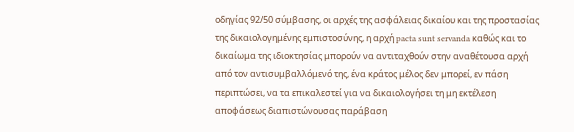οδηγίας 92/50 σύμβασης, οι αρχές της ασφάλειας δικαίου και της προστασίας της δικαιολογημένης εμπιστοσύνης, η αρχή pacta sunt servanda καθώς και το δικαίωμα της ιδιοκτησίας μπορούν να αντιταχθούν στην αναθέτουσα αρχή από τον αντισυμβαλλόμενό της, ένα κράτος μέλος δεν μπορεί, εν πάση περιπτώσει, να τα επικαλεστεί για να δικαιολογήσει τη μη εκτέλεση αποφάσεως διαπιστώνουσας παράβαση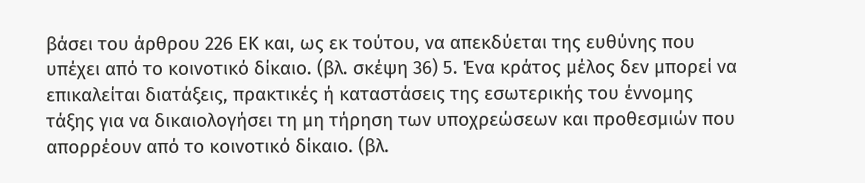βάσει του άρθρου 226 ΕΚ και, ως εκ τούτου, να απεκδύεται της ευθύνης που υπέχει από το κοινοτικό δίκαιο. (βλ. σκέψη 36) 5. Ένα κράτος μέλος δεν μπορεί να επικαλείται διατάξεις, πρακτικές ή καταστάσεις της εσωτερικής του έννομης τάξης για να δικαιολογήσει τη μη τήρηση των υποχρεώσεων και προθεσμιών που απορρέουν από το κοινοτικό δίκαιο. (βλ.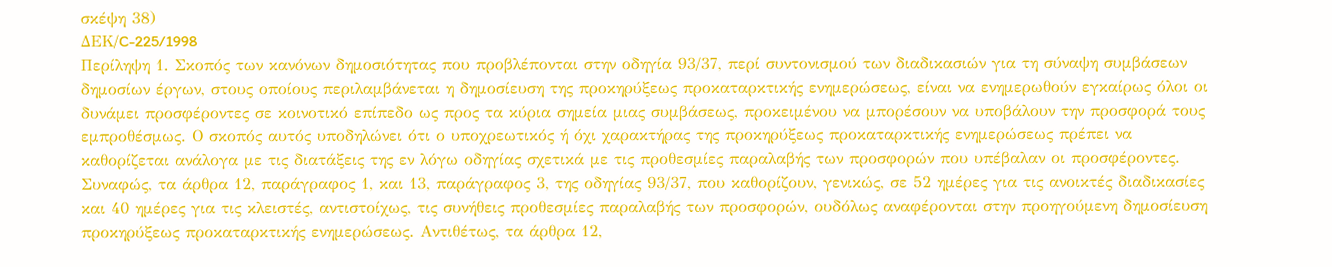σκέψη 38)
ΔΕΚ/C-225/1998
Περίληψη 1. Σκοπός των κανόνων δημοσιότητας που προβλέπονται στην οδηγία 93/37, περί συντονισμού των διαδικασιών για τη σύναψη συμβάσεων δημοσίων έργων, στους οποίους περιλαμβάνεται η δημοσίευση της προκηρύξεως προκαταρκτικής ενημερώσεως, είναι να ενημερωθούν εγκαίρως όλοι οι δυνάμει προσφέροντες σε κοινοτικό επίπεδο ως προς τα κύρια σημεία μιας συμβάσεως, προκειμένου να μπορέσουν να υποβάλουν την προσφορά τους εμπροθέσμως. Ο σκοπός αυτός υποδηλώνει ότι ο υποχρεωτικός ή όχι χαρακτήρας της προκηρύξεως προκαταρκτικής ενημερώσεως πρέπει να καθορίζεται ανάλογα με τις διατάξεις της εν λόγω οδηγίας σχετικά με τις προθεσμίες παραλαβής των προσφορών που υπέβαλαν οι προσφέροντες. Συναφώς, τα άρθρα 12, παράγραφος 1, και 13, παράγραφος 3, της οδηγίας 93/37, που καθορίζουν, γενικώς, σε 52 ημέρες για τις ανοικτές διαδικασίες και 40 ημέρες για τις κλειστές, αντιστοίχως, τις συνήθεις προθεσμίες παραλαβής των προσφορών, ουδόλως αναφέρονται στην προηγούμενη δημοσίευση προκηρύξεως προκαταρκτικής ενημερώσεως. Αντιθέτως, τα άρθρα 12,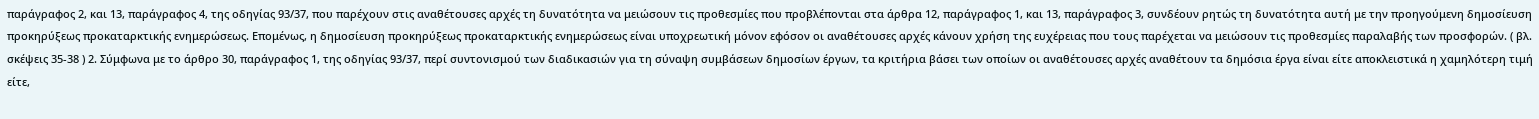παράγραφος 2, και 13, παράγραφος 4, της οδηγίας 93/37, που παρέχουν στις αναθέτουσες αρχές τη δυνατότητα να μειώσουν τις προθεσμίες που προβλέπονται στα άρθρα 12, παράγραφος 1, και 13, παράγραφος 3, συνδέουν ρητώς τη δυνατότητα αυτή με την προηγούμενη δημοσίευση προκηρύξεως προκαταρκτικής ενημερώσεως. Επομένως, η δημοσίευση προκηρύξεως προκαταρκτικής ενημερώσεως είναι υποχρεωτική μόνον εφόσον οι αναθέτουσες αρχές κάνουν χρήση της ευχέρειας που τους παρέχεται να μειώσουν τις προθεσμίες παραλαβής των προσφορών. ( βλ. σκέψεις 35-38 ) 2. Σύμφωνα με το άρθρο 30, παράγραφος 1, της οδηγίας 93/37, περί συντονισμού των διαδικασιών για τη σύναψη συμβάσεων δημοσίων έργων, τα κριτήρια βάσει των οποίων οι αναθέτουσες αρχές αναθέτουν τα δημόσια έργα είναι είτε αποκλειστικά η χαμηλότερη τιμή είτε,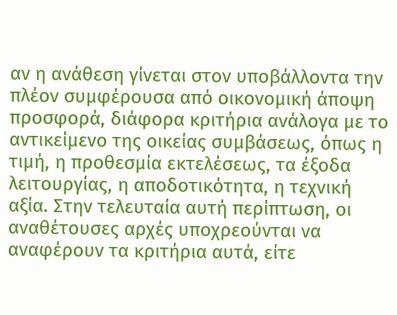αν η ανάθεση γίνεται στον υποβάλλοντα την πλέον συμφέρουσα από οικονομική άποψη προσφορά, διάφορα κριτήρια ανάλογα με το αντικείμενο της οικείας συμβάσεως, όπως η τιμή, η προθεσμία εκτελέσεως, τα έξοδα λειτουργίας, η αποδοτικότητα, η τεχνική αξία. Στην τελευταία αυτή περίπτωση, οι αναθέτουσες αρχές υποχρεούνται να αναφέρουν τα κριτήρια αυτά, είτε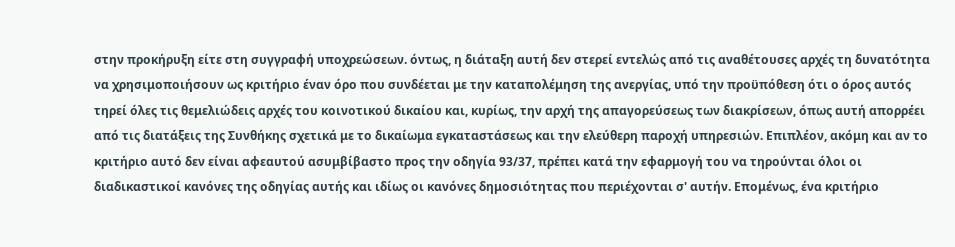στην προκήρυξη είτε στη συγγραφή υποχρεώσεων. όντως, η διάταξη αυτή δεν στερεί εντελώς από τις αναθέτουσες αρχές τη δυνατότητα να χρησιμοποιήσουν ως κριτήριο έναν όρο που συνδέεται με την καταπολέμηση της ανεργίας, υπό την προϋπόθεση ότι ο όρος αυτός τηρεί όλες τις θεμελιώδεις αρχές του κοινοτικού δικαίου και, κυρίως, την αρχή της απαγορεύσεως των διακρίσεων, όπως αυτή απορρέει από τις διατάξεις της Συνθήκης σχετικά με το δικαίωμα εγκαταστάσεως και την ελεύθερη παροχή υπηρεσιών. Επιπλέον, ακόμη και αν το κριτήριο αυτό δεν είναι αφεαυτού ασυμβίβαστο προς την οδηγία 93/37, πρέπει κατά την εφαρμογή του να τηρούνται όλοι οι διαδικαστικοί κανόνες της οδηγίας αυτής και ιδίως οι κανόνες δημοσιότητας που περιέχονται σ' αυτήν. Επομένως, ένα κριτήριο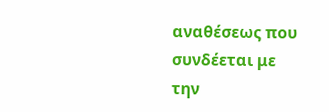αναθέσεως που συνδέεται με την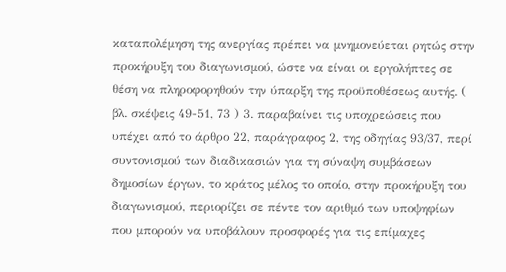καταπολέμηση της ανεργίας πρέπει να μνημονεύεται ρητώς στην προκήρυξη του διαγωνισμού, ώστε να είναι οι εργολήπτες σε θέση να πληροφορηθούν την ύπαρξη της προϋποθέσεως αυτής. ( βλ. σκέψεις 49-51, 73 ) 3. παραβαίνει τις υποχρεώσεις που υπέχει από το άρθρο 22, παράγραφος 2, της οδηγίας 93/37, περί συντονισμού των διαδικασιών για τη σύναψη συμβάσεων δημοσίων έργων, το κράτος μέλος το οποίο, στην προκήρυξη του διαγωνισμού, περιορίζει σε πέντε τον αριθμό των υποψηφίων που μπορούν να υποβάλουν προσφορές για τις επίμαχες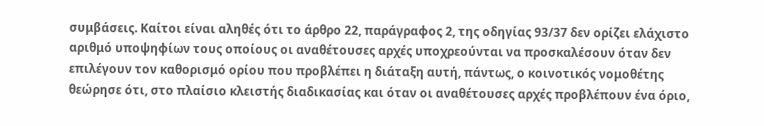συμβάσεις. Καίτοι είναι αληθές ότι το άρθρο 22, παράγραφος 2, της οδηγίας 93/37 δεν ορίζει ελάχιστο αριθμό υποψηφίων τους οποίους οι αναθέτουσες αρχές υποχρεούνται να προσκαλέσουν όταν δεν επιλέγουν τον καθορισμό ορίου που προβλέπει η διάταξη αυτή, πάντως, ο κοινοτικός νομοθέτης θεώρησε ότι, στο πλαίσιο κλειστής διαδικασίας και όταν οι αναθέτουσες αρχές προβλέπουν ένα όριο,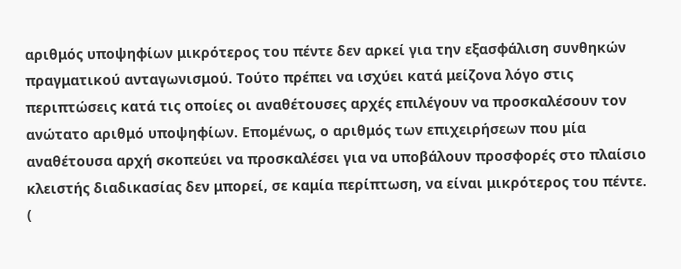αριθμός υποψηφίων μικρότερος του πέντε δεν αρκεί για την εξασφάλιση συνθηκών πραγματικού ανταγωνισμού. Τούτο πρέπει να ισχύει κατά μείζονα λόγο στις περιπτώσεις κατά τις οποίες οι αναθέτουσες αρχές επιλέγουν να προσκαλέσουν τον ανώτατο αριθμό υποψηφίων. Επομένως, ο αριθμός των επιχειρήσεων που μία αναθέτουσα αρχή σκοπεύει να προσκαλέσει για να υποβάλουν προσφορές στο πλαίσιο κλειστής διαδικασίας δεν μπορεί, σε καμία περίπτωση, να είναι μικρότερος του πέντε. (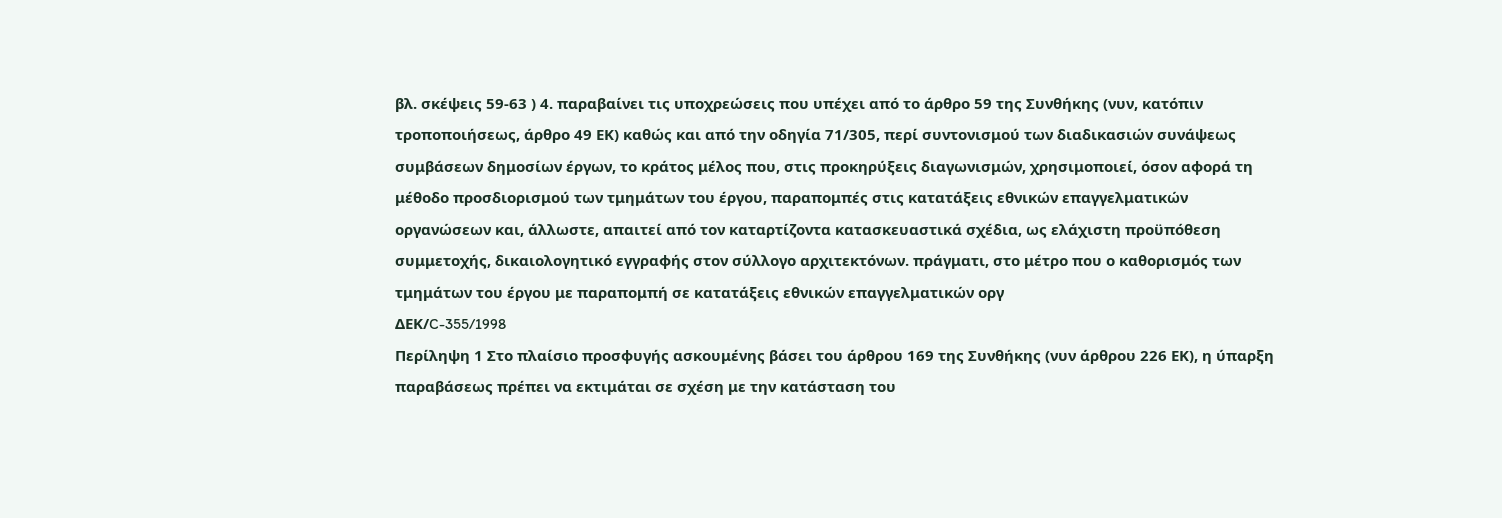βλ. σκέψεις 59-63 ) 4. παραβαίνει τις υποχρεώσεις που υπέχει από το άρθρο 59 της Συνθήκης (νυν, κατόπιν τροποποιήσεως, άρθρο 49 ΕΚ) καθώς και από την οδηγία 71/305, περί συντονισμού των διαδικασιών συνάψεως συμβάσεων δημοσίων έργων, το κράτος μέλος που, στις προκηρύξεις διαγωνισμών, χρησιμοποιεί, όσον αφορά τη μέθοδο προσδιορισμού των τμημάτων του έργου, παραπομπές στις κατατάξεις εθνικών επαγγελματικών οργανώσεων και, άλλωστε, απαιτεί από τον καταρτίζοντα κατασκευαστικά σχέδια, ως ελάχιστη προϋπόθεση συμμετοχής, δικαιολογητικό εγγραφής στον σύλλογο αρχιτεκτόνων. πράγματι, στο μέτρο που ο καθορισμός των τμημάτων του έργου με παραπομπή σε κατατάξεις εθνικών επαγγελματικών οργ
ΔΕΚ/C-355/1998
Περίληψη 1 Στο πλαίσιο προσφυγής ασκουμένης βάσει του άρθρου 169 της Συνθήκης (νυν άρθρου 226 ΕΚ), η ύπαρξη παραβάσεως πρέπει να εκτιμάται σε σχέση με την κατάσταση του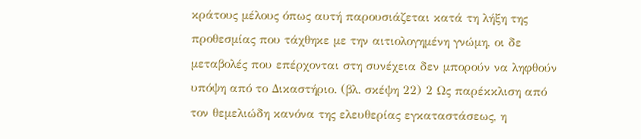κράτους μέλους όπως αυτή παρουσιάζεται κατά τη λήξη της προθεσμίας που τάχθηκε με την αιτιολογημένη γνώμη, οι δε μεταβολές που επέρχονται στη συνέχεια δεν μπορούν να ληφθούν υπόψη από το Δικαστήριο. (βλ. σκέψη 22) 2 Ως παρέκκλιση από τον θεμελιώδη κανόνα της ελευθερίας εγκαταστάσεως, η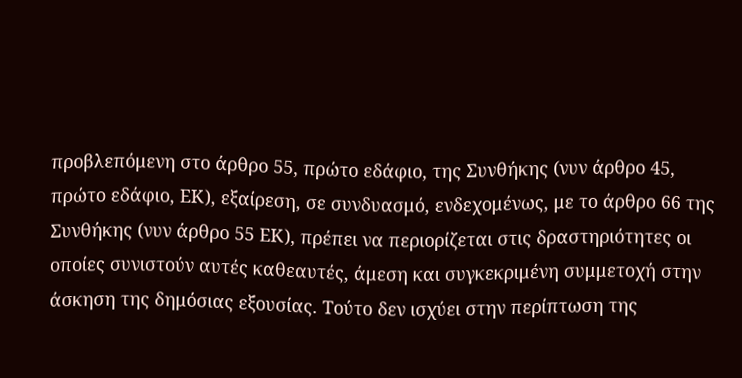προβλεπόμενη στο άρθρο 55, πρώτο εδάφιο, της Συνθήκης (νυν άρθρο 45, πρώτο εδάφιο, ΕΚ), εξαίρεση, σε συνδυασμό, ενδεχομένως, με το άρθρο 66 της Συνθήκης (νυν άρθρο 55 ΕΚ), πρέπει να περιορίζεται στις δραστηριότητες οι οποίες συνιστούν αυτές καθεαυτές, άμεση και συγκεκριμένη συμμετοχή στην άσκηση της δημόσιας εξουσίας. Τούτο δεν ισχύει στην περίπτωση της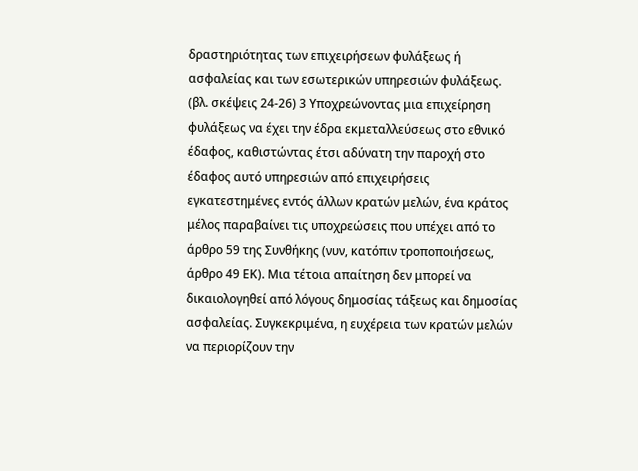δραστηριότητας των επιχειρήσεων φυλάξεως ή ασφαλείας και των εσωτερικών υπηρεσιών φυλάξεως. (βλ. σκέψεις 24-26) 3 Υποχρεώνοντας μια επιχείρηση φυλάξεως να έχει την έδρα εκμεταλλεύσεως στο εθνικό έδαφος, καθιστώντας έτσι αδύνατη την παροχή στο έδαφος αυτό υπηρεσιών από επιχειρήσεις εγκατεστημένες εντός άλλων κρατών μελών, ένα κράτος μέλος παραβαίνει τις υποχρεώσεις που υπέχει από το άρθρο 59 της Συνθήκης (νυν, κατόπιν τροποποιήσεως, άρθρο 49 ΕΚ). Μια τέτοια απαίτηση δεν μπορεί να δικαιολογηθεί από λόγους δημοσίας τάξεως και δημοσίας ασφαλείας. Συγκεκριμένα, η ευχέρεια των κρατών μελών να περιορίζουν την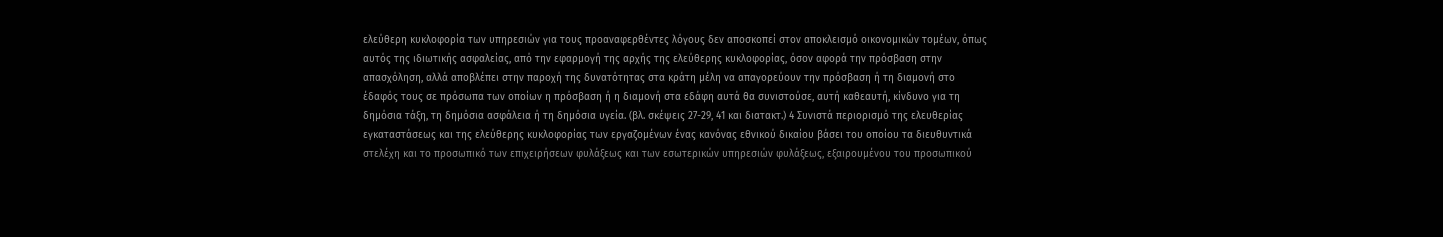ελεύθερη κυκλοφορία των υπηρεσιών για τους προαναφερθέντες λόγους δεν αποσκοπεί στον αποκλεισμό οικονομικών τομέων, όπως αυτός της ιδιωτικής ασφαλείας, από την εφαρμογή της αρχής της ελεύθερης κυκλοφορίας, όσον αφορά την πρόσβαση στην απασχόληση, αλλά αποβλέπει στην παροχή της δυνατότητας στα κράτη μέλη να απαγορεύουν την πρόσβαση ή τη διαμονή στο έδαφός τους σε πρόσωπα των οποίων η πρόσβαση ή η διαμονή στα εδάφη αυτά θα συνιστούσε, αυτή καθεαυτή, κίνδυνο για τη δημόσια τάξη, τη δημόσια ασφάλεια ή τη δημόσια υγεία. (βλ. σκέψεις 27-29, 41 και διατακτ.) 4 Συνιστά περιορισμό της ελευθερίας εγκαταστάσεως και της ελεύθερης κυκλοφορίας των εργαζομένων ένας κανόνας εθνικού δικαίου βάσει του οποίου τα διευθυντικά στελέχη και το προσωπικό των επιχειρήσεων φυλάξεως και των εσωτερικών υπηρεσιών φυλάξεως, εξαιρουμένου του προσωπικού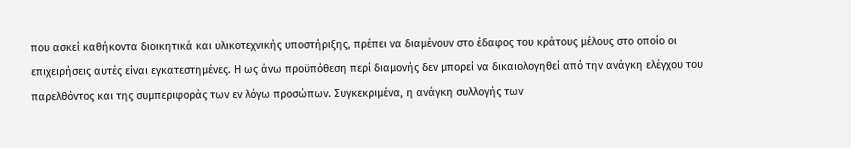που ασκεί καθήκοντα διοικητικά και υλικοτεχνικής υποστήριξης, πρέπει να διαμένουν στο έδαφος του κράτους μέλους στο οποίο οι επιχειρήσεις αυτές είναι εγκατεστημένες. Η ως άνω προϋπόθεση περί διαμονής δεν μπορεί να δικαιολογηθεί από την ανάγκη ελέγχου του παρελθόντος και της συμπεριφοράς των εν λόγω προσώπων. Συγκεκριμένα, η ανάγκη συλλογής των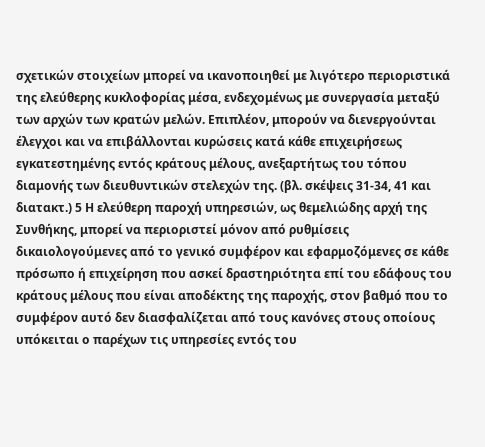σχετικών στοιχείων μπορεί να ικανοποιηθεί με λιγότερο περιοριστικά της ελεύθερης κυκλοφορίας μέσα, ενδεχομένως με συνεργασία μεταξύ των αρχών των κρατών μελών. Επιπλέον, μπορούν να διενεργούνται έλεγχοι και να επιβάλλονται κυρώσεις κατά κάθε επιχειρήσεως εγκατεστημένης εντός κράτους μέλους, ανεξαρτήτως του τόπου διαμονής των διευθυντικών στελεχών της. (βλ. σκέψεις 31-34, 41 και διατακτ.) 5 Η ελεύθερη παροχή υπηρεσιών, ως θεμελιώδης αρχή της Συνθήκης, μπορεί να περιοριστεί μόνον από ρυθμίσεις δικαιολογούμενες από το γενικό συμφέρον και εφαρμοζόμενες σε κάθε πρόσωπο ή επιχείρηση που ασκεί δραστηριότητα επί του εδάφους του κράτους μέλους που είναι αποδέκτης της παροχής, στον βαθμό που το συμφέρον αυτό δεν διασφαλίζεται από τους κανόνες στους οποίους υπόκειται ο παρέχων τις υπηρεσίες εντός του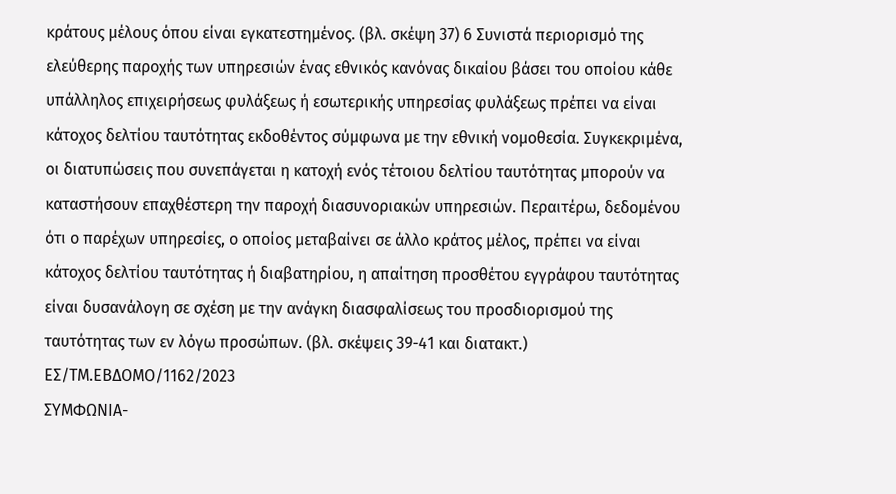κράτους μέλους όπου είναι εγκατεστημένος. (βλ. σκέψη 37) 6 Συνιστά περιορισμό της ελεύθερης παροχής των υπηρεσιών ένας εθνικός κανόνας δικαίου βάσει του οποίου κάθε υπάλληλος επιχειρήσεως φυλάξεως ή εσωτερικής υπηρεσίας φυλάξεως πρέπει να είναι κάτοχος δελτίου ταυτότητας εκδοθέντος σύμφωνα με την εθνική νομοθεσία. Συγκεκριμένα, οι διατυπώσεις που συνεπάγεται η κατοχή ενός τέτοιου δελτίου ταυτότητας μπορούν να καταστήσουν επαχθέστερη την παροχή διασυνοριακών υπηρεσιών. Περαιτέρω, δεδομένου ότι ο παρέχων υπηρεσίες, ο οποίος μεταβαίνει σε άλλο κράτος μέλος, πρέπει να είναι κάτοχος δελτίου ταυτότητας ή διαβατηρίου, η απαίτηση προσθέτου εγγράφου ταυτότητας είναι δυσανάλογη σε σχέση με την ανάγκη διασφαλίσεως του προσδιορισμού της ταυτότητας των εν λόγω προσώπων. (βλ. σκέψεις 39-41 και διατακτ.)
ΕΣ/ΤΜ.ΕΒΔΟΜΟ/1162/2023
ΣΥΜΦΩΝΙΑ-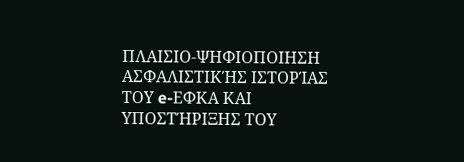ΠΛΑΙΣΙΟ-ΨΗΦΙΟΠΟΙΗΣΗ ΑΣΦΑΛΙΣΤΙΚΉΣ ΙΣΤΟΡΊΑΣ ΤΟΥ e-ΕΦΚΑ ΚΑΙ ΥΠΟΣΤΉΡΙΞΗΣ ΤΟΥ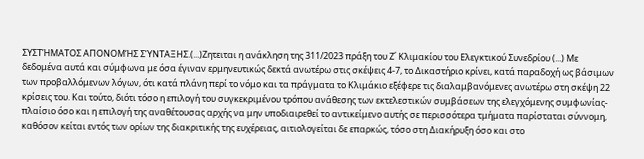ΣΥΣΤΉΜΑΤΟΣ ΑΠΟΝΟΜΉΣ ΣΎΝΤΑΞΗΣ.(...)Ζητειται η ανάκληση της 311/2023 πράξη του Ζ΄ Κλιμακίου του Ελεγκτικού Συνεδρίου (...) Με δεδομένα αυτά και σύμφωνα με όσα έγιναν ερμηνευτικώς δεκτά ανωτέρω στις σκέψεις 4-7, το Δικαστήριο κρίνει, κατά παραδοχή ως βάσιμων των προβαλλόμενων λόγων, ότι κατά πλάνη περί το νόμο και τα πράγματα το Κλιμάκιο εξέφερε τις διαλαμβανόμενες ανωτέρω στη σκέψη 22 κρίσεις του. Και τούτο, διότι τόσο η επιλογή του συγκεκριμένου τρόπου ανάθεσης των εκτελεστικών συμβάσεων της ελεγχόμενης συμφωνίας-πλαίσιο όσο και η επιλογή της αναθέτουσας αρχής να μην υποδιαιρεθεί το αντικείμενο αυτής σε περισσότερα τμήματα παρίσταται σύννομη, καθόσον κείται εντός των ορίων της διακριτικής της ευχέρειας, αιτιολογείται δε επαρκώς, τόσο στη Διακήρυξη όσο και στο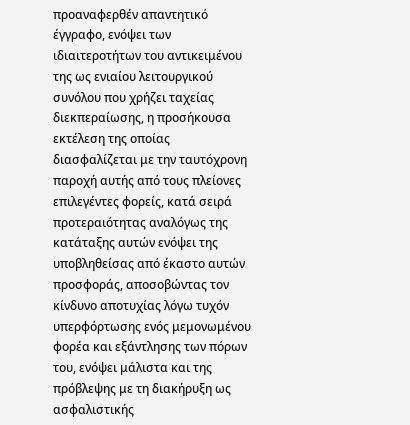προαναφερθέν απαντητικό έγγραφο, ενόψει των ιδιαιτεροτήτων του αντικειμένου της ως ενιαίου λειτουργικού συνόλου που χρήζει ταχείας διεκπεραίωσης, η προσήκουσα εκτέλεση της οποίας διασφαλίζεται με την ταυτόχρονη παροχή αυτής από τους πλείονες επιλεγέντες φορείς, κατά σειρά προτεραιότητας αναλόγως της κατάταξης αυτών ενόψει της υποβληθείσας από έκαστο αυτών προσφοράς, αποσοβώντας τον κίνδυνο αποτυχίας λόγω τυχόν υπερφόρτωσης ενός μεμονωμένου φορέα και εξάντλησης των πόρων του, ενόψει μάλιστα και της πρόβλεψης με τη διακήρυξη ως ασφαλιστικής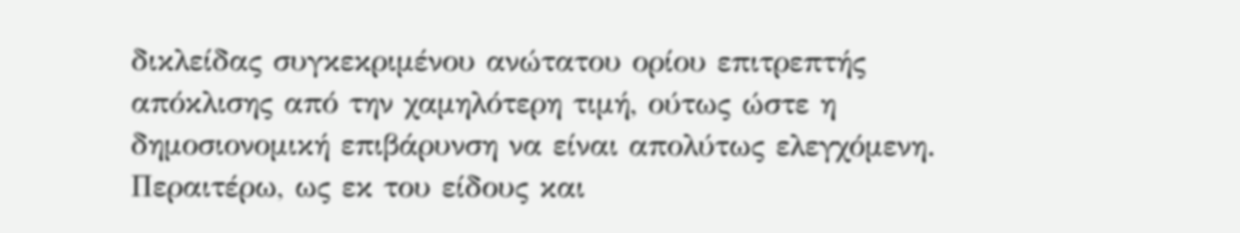δικλείδας συγκεκριμένου ανώτατου ορίου επιτρεπτής απόκλισης από την χαμηλότερη τιμή, ούτως ώστε η δημοσιονομική επιβάρυνση να είναι απολύτως ελεγχόμενη. Περαιτέρω, ως εκ του είδους και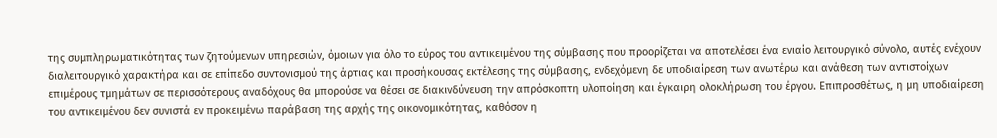της συμπληρωματικότητας των ζητούμενων υπηρεσιών, όμοιων για όλο το εύρος του αντικειμένου της σύμβασης που προορίζεται να αποτελέσει ένα ενιαίο λειτουργικό σύνολο, αυτές ενέχουν διαλειτουργικό χαρακτήρα και σε επίπεδο συντονισμού της άρτιας και προσήκουσας εκτέλεσης της σύμβασης, ενδεχόμενη δε υποδιαίρεση των ανωτέρω και ανάθεση των αντιστοίχων επιμέρους τμημάτων σε περισσότερους αναδόχους θα μπορούσε να θέσει σε διακινδύνευση την απρόσκοπτη υλοποίηση και έγκαιρη ολοκλήρωση του έργου. Επιπροσθέτως, η μη υποδιαίρεση του αντικειμένου δεν συνιστά εν προκειμένω παράβαση της αρχής της οικονομικότητας, καθόσον η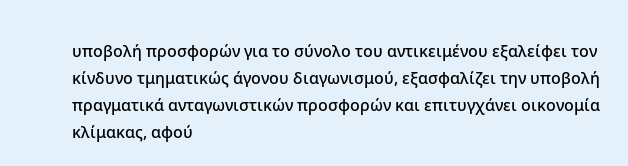υποβολή προσφορών για το σύνολο του αντικειμένου εξαλείφει τον κίνδυνο τμηματικώς άγονου διαγωνισμού, εξασφαλίζει την υποβολή πραγματικά ανταγωνιστικών προσφορών και επιτυγχάνει οικονομία κλίμακας, αφού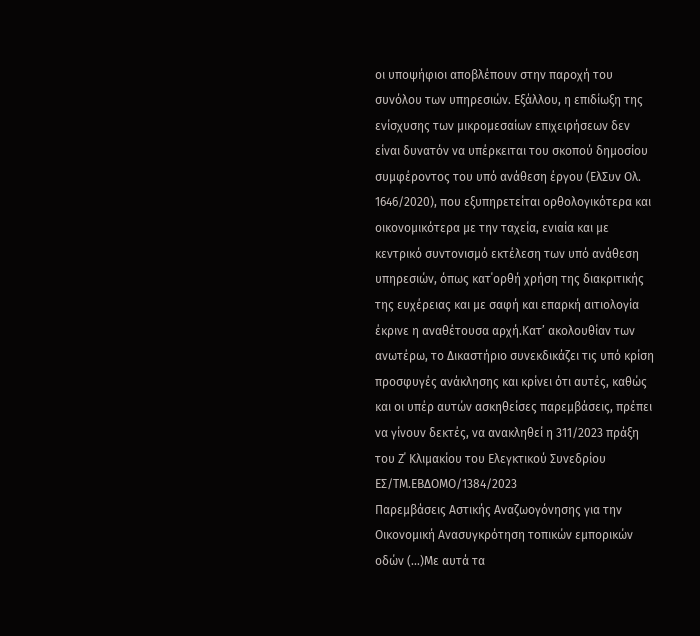οι υποψήφιοι αποβλέπουν στην παροχή του συνόλου των υπηρεσιών. Εξάλλου, η επιδίωξη της ενίσχυσης των μικρομεσαίων επιχειρήσεων δεν είναι δυνατόν να υπέρκειται του σκοπού δημοσίου συμφέροντος του υπό ανάθεση έργου (ΕλΣυν Ολ. 1646/2020), που εξυπηρετείται ορθολογικότερα και οικονομικότερα με την ταχεία, ενιαία και με κεντρικό συντονισμό εκτέλεση των υπό ανάθεση υπηρεσιών, όπως κατ΄ορθή χρήση της διακριτικής της ευχέρειας και με σαφή και επαρκή αιτιολογία έκρινε η αναθέτουσα αρχή.Κατ’ ακολουθίαν των ανωτέρω, το Δικαστήριο συνεκδικάζει τις υπό κρίση προσφυγές ανάκλησης και κρίνει ότι αυτές, καθώς και οι υπέρ αυτών ασκηθείσες παρεμβάσεις, πρέπει να γίνουν δεκτές, να ανακληθεί η 311/2023 πράξη του Ζ΄ Κλιμακίου του Ελεγκτικού Συνεδρίου
ΕΣ/ΤΜ.ΕΒΔΟΜΟ/1384/2023
Παρεμβάσεις Αστικής Αναζωογόνησης για την Οικονομική Ανασυγκρότηση τοπικών εμπορικών οδών (...)Mε αυτά τα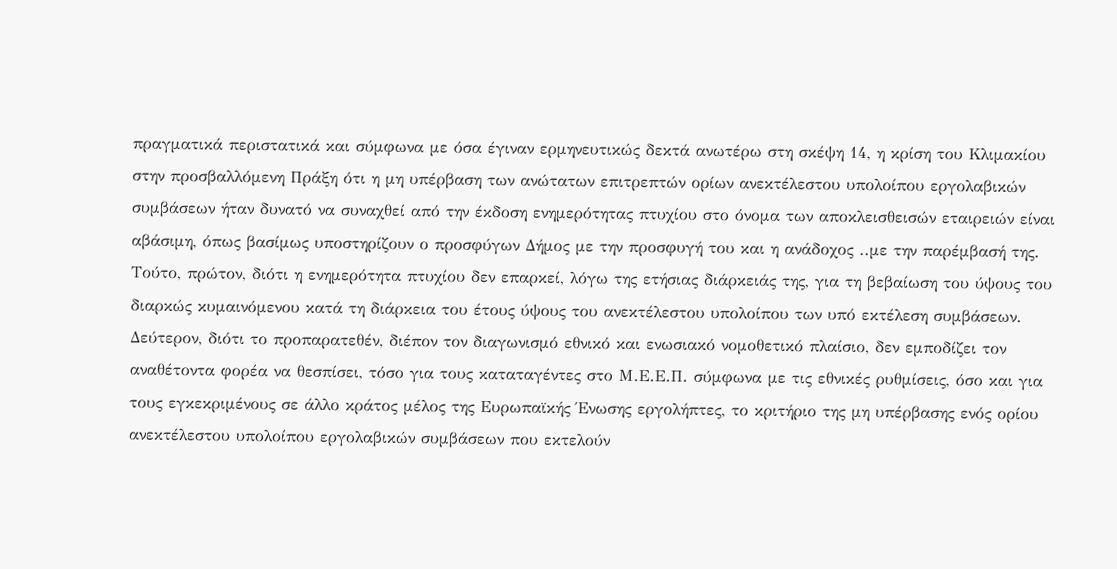πραγματικά περιστατικά και σύμφωνα με όσα έγιναν ερμηνευτικώς δεκτά ανωτέρω στη σκέψη 14, η κρίση του Κλιμακίου στην προσβαλλόμενη Πράξη ότι η μη υπέρβαση των ανώτατων επιτρεπτών ορίων ανεκτέλεστου υπολοίπου εργολαβικών συμβάσεων ήταν δυνατό να συναχθεί από την έκδοση ενημερότητας πτυχίου στο όνομα των αποκλεισθεισών εταιρειών είναι αβάσιμη, όπως βασίμως υποστηρίζουν ο προσφύγων Δήμος με την προσφυγή του και η ανάδοχος ..με την παρέμβασή της. Τούτο, πρώτον, διότι η ενημερότητα πτυχίου δεν επαρκεί, λόγω της ετήσιας διάρκειάς της, για τη βεβαίωση του ύψους του διαρκώς κυμαινόμενου κατά τη διάρκεια του έτους ύψους του ανεκτέλεστου υπολοίπου των υπό εκτέλεση συμβάσεων. Δεύτερον, διότι το προπαρατεθέν, διέπον τον διαγωνισμό εθνικό και ενωσιακό νομοθετικό πλαίσιο, δεν εμποδίζει τον αναθέτοντα φορέα να θεσπίσει, τόσο για τους καταταγέντες στο Μ.Ε.Ε.Π. σύμφωνα με τις εθνικές ρυθμίσεις, όσο και για τους εγκεκριμένους σε άλλο κράτος μέλος της Ευρωπαϊκής Ένωσης εργολήπτες, το κριτήριο της μη υπέρβασης ενός ορίου ανεκτέλεστου υπολοίπου εργολαβικών συμβάσεων που εκτελούν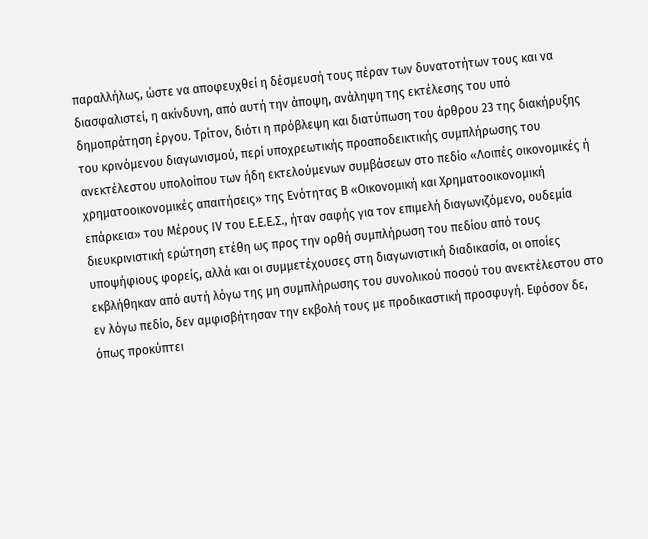παραλλήλως, ώστε να αποφευχθεί η δέσμευσή τους πέραν των δυνατοτήτων τους και να διασφαλιστεί, η ακίνδυνη, από αυτή την άποψη, ανάληψη της εκτέλεσης του υπό δημοπράτηση έργου. Τρίτον, διότι η πρόβλεψη και διατύπωση του άρθρου 23 της διακήρυξης του κρινόμενου διαγωνισμού, περί υποχρεωτικής προαποδεικτικής συμπλήρωσης του ανεκτέλεστου υπολοίπου των ήδη εκτελούμενων συμβάσεων στο πεδίο «Λοιπές οικονομικές ή χρηματοοικονομικές απαιτήσεις» της Ενότητας Β «Οικονομική και Χρηματοοικονομική επάρκεια» του Μέρους ΙV του Ε.Ε.Ε.Σ., ήταν σαφής για τον επιμελή διαγωνιζόμενο, ουδεμία διευκρινιστική ερώτηση ετέθη ως προς την ορθή συμπλήρωση του πεδίου από τους υποψήφιους φορείς, αλλά και οι συμμετέχουσες στη διαγωνιστική διαδικασία, οι οποίες εκβλήθηκαν από αυτή λόγω της μη συμπλήρωσης του συνολικού ποσού του ανεκτέλεστου στο εν λόγω πεδίο, δεν αμφισβήτησαν την εκβολή τους με προδικαστική προσφυγή. Εφόσον δε, όπως προκύπτει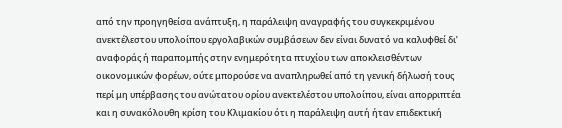από την προηγηθείσα ανάπτυξη, η παράλειψη αναγραφής του συγκεκριμένου ανεκτέλεστου υπολοίπου εργολαβικών συμβάσεων δεν είναι δυνατό να καλυφθεί δι’ αναφοράς ή παραπομπής στην ενημερότητα πτυχίου των αποκλεισθέντων οικονομικών φορέων, ούτε μπορούσε να αναπληρωθεί από τη γενική δήλωσή τους περί μη υπέρβασης του ανώτατου ορίου ανεκτελέστου υπολοίπου, είναι απορριπτέα και η συνακόλουθη κρίση του Κλιμακίου ότι η παράλειψη αυτή ήταν επιδεκτική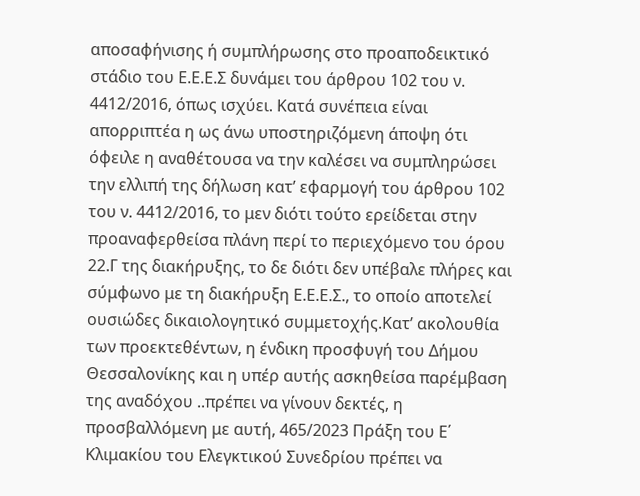αποσαφήνισης ή συμπλήρωσης στο προαποδεικτικό στάδιο του Ε.Ε.Ε.Σ δυνάμει του άρθρου 102 του ν. 4412/2016, όπως ισχύει. Κατά συνέπεια είναι απορριπτέα η ως άνω υποστηριζόμενη άποψη ότι όφειλε η αναθέτουσα να την καλέσει να συμπληρώσει την ελλιπή της δήλωση κατ’ εφαρμογή του άρθρου 102 του ν. 4412/2016, το μεν διότι τούτο ερείδεται στην προαναφερθείσα πλάνη περί το περιεχόμενο του όρου 22.Γ της διακήρυξης, το δε διότι δεν υπέβαλε πλήρες και σύμφωνο με τη διακήρυξη Ε.Ε.Ε.Σ., το οποίο αποτελεί ουσιώδες δικαιολογητικό συμμετοχής.Κατ’ ακολουθία των προεκτεθέντων, η ένδικη προσφυγή του Δήμου Θεσσαλονίκης και η υπέρ αυτής ασκηθείσα παρέμβαση της αναδόχου ..πρέπει να γίνουν δεκτές, η προσβαλλόμενη με αυτή, 465/2023 Πράξη του Ε΄ Κλιμακίου του Ελεγκτικού Συνεδρίου πρέπει να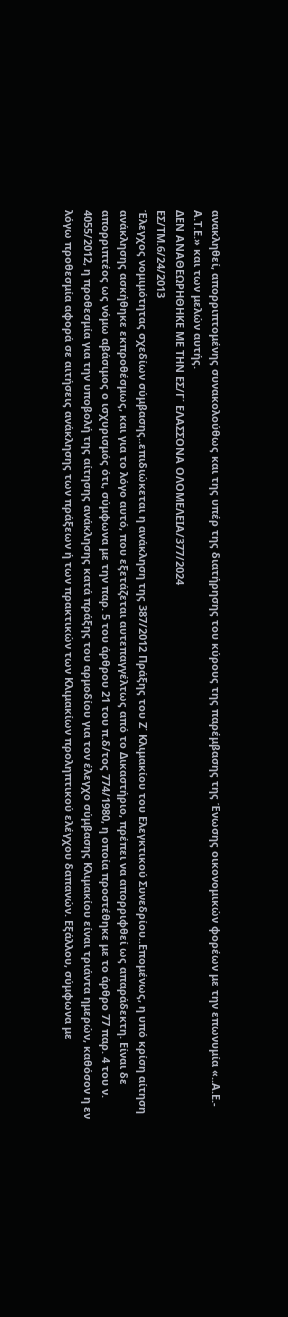ανακληθεί, απορριπτομένης συνακολούθως και της υπέρ της διατήρησης του κύρους της παρέμβασης της Ένωσης οικονομικών φορέων με την επωνυμία «..Α.Ε.- Α.Τ.Ε.» και των μελών αυτής.
ΔΕΝ ΑΝΑΘΕΩΡΗΘΗΚΕ ΜΕ ΤΗΝ ΕΣ/Γ΄ ΕΛΑΣΣΟΝΑ ΟΛΟΜΕΛΕΙΑ/377/2024
ΕΣ/ΤΜ.6/24/2013
Έλεγχος νομιμότητας σχεδίων σύμβασης..επιδιώκεται η ανάκληση της 387/2012 Πράξης του Ζ΄ Κλιμακίου του Ελεγκτικού Συνεδρίου..Επομένως, η υπό κρίση αίτηση ανάκλησης ασκήθηκε εκπροθέσμως, και για το λόγο αυτό, που εξετάζεται αυτεπαγγέλτως από το Δικαστήριο, πρέπει να απορριφθεί ως απαράδεκτη. Είναι δε απορριπτέος ως νόμω αβάσιμος ο ισχυρισμός ότι, σύμφωνα με την παρ. 5 του άρθρου 21 του π.δ/τος 774/1980, η οποία προστέθηκε με το άρθρο 77 παρ. 4 του ν. 4055/2012, η προθεσμία για την υποβολή της αίτησης ανάκλησης κατά πράξης του αρμοδίου για τον έλεγχο σύμβασης Κλιμακίου είναι τριάντα ημερών, καθόσον η εν λόγω προθεσμία αφορά σε αιτήσεις ανάκλησης των πράξεων ή των πρακτικών των Κλιμακίων προληπτικού ελέγχου δαπανών. Εξάλλου, σύμφωνα με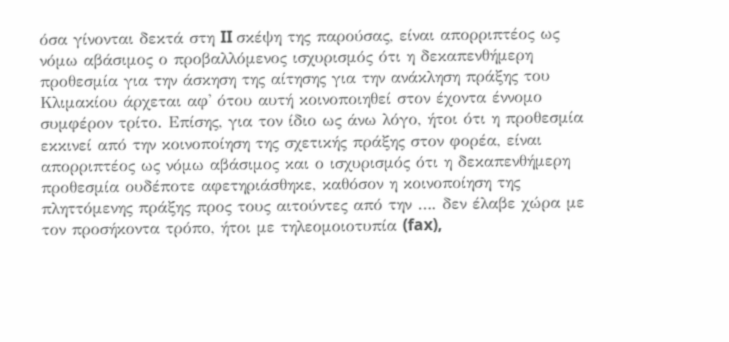όσα γίνονται δεκτά στη II σκέψη της παρούσας, είναι απορριπτέος ως νόμω αβάσιμος ο προβαλλόμενος ισχυρισμός ότι η δεκαπενθήμερη προθεσμία για την άσκηση της αίτησης για την ανάκληση πράξης του Κλιμακίου άρχεται αφ' ότου αυτή κοινοποιηθεί στον έχοντα έννομο συμφέρον τρίτο. Επίσης, για τον ίδιο ως άνω λόγο, ήτοι ότι η προθεσμία εκκινεί από την κοινοποίηση της σχετικής πράξης στον φορέα, είναι απορριπτέος ως νόμω αβάσιμος και ο ισχυρισμός ότι η δεκαπενθήμερη προθεσμία ουδέποτε αφετηριάσθηκε, καθόσον η κοινοποίηση της πληττόμενης πράξης προς τους αιτούντες από την …. δεν έλαβε χώρα με τον προσήκοντα τρόπο, ήτοι με τηλεομοιοτυπία (fax),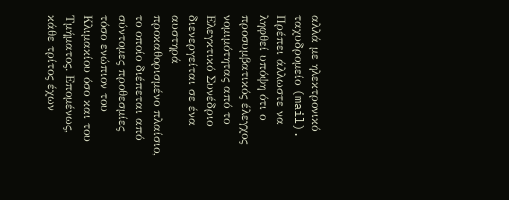αλλά με ηλεκτρονικό ταχυδρομείο (mail). Πρέπει άλλωστε να ληφθεί υπόψη ότι ο προσυμβατικός έλεγχος νομιμότητας από το Ελεγκτικό Συνέδριο διενεργείται σε ένα αυστηρά προκαθορισμένο πλαίσιο, το οποίο διέπεται από σύντομες προθεσμίες τόσο ενώπιον του Κλιμακίου όσο και του Τμήματος. Επομένως, κάθε τρίτος έχων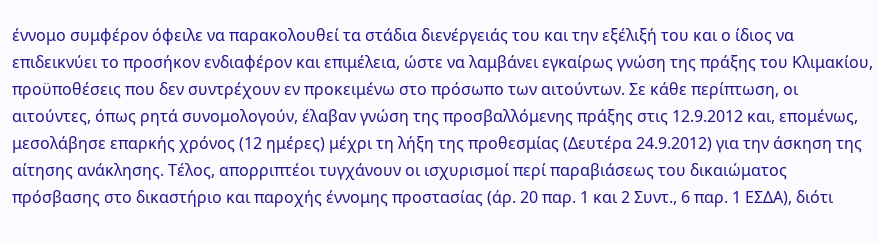έννομο συμφέρον όφειλε να παρακολουθεί τα στάδια διενέργειάς του και την εξέλιξή του και ο ίδιος να επιδεικνύει το προσήκον ενδιαφέρον και επιμέλεια, ώστε να λαμβάνει εγκαίρως γνώση της πράξης του Κλιμακίου, προϋποθέσεις που δεν συντρέχουν εν προκειμένω στο πρόσωπο των αιτούντων. Σε κάθε περίπτωση, οι αιτούντες, όπως ρητά συνομολογούν, έλαβαν γνώση της προσβαλλόμενης πράξης στις 12.9.2012 και, επομένως, μεσολάβησε επαρκής χρόνος (12 ημέρες) μέχρι τη λήξη της προθεσμίας (Δευτέρα 24.9.2012) για την άσκηση της αίτησης ανάκλησης. Τέλος, απορριπτέοι τυγχάνουν οι ισχυρισμοί περί παραβιάσεως του δικαιώματος πρόσβασης στο δικαστήριο και παροχής έννομης προστασίας (άρ. 20 παρ. 1 και 2 Συντ., 6 παρ. 1 ΕΣΔΑ), διότι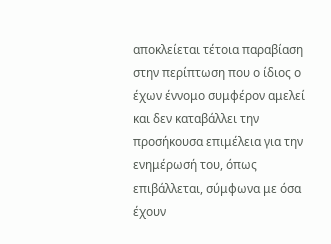αποκλείεται τέτοια παραβίαση στην περίπτωση που ο ίδιος ο έχων έννομο συμφέρον αμελεί και δεν καταβάλλει την προσήκουσα επιμέλεια για την ενημέρωσή του, όπως επιβάλλεται, σύμφωνα με όσα έχουν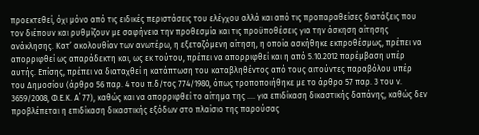προεκτεθεί, όχι μόνο από τις ειδικές περιστάσεις του ελέγχου αλλά και από τις προπαραθείσες διατάξεις που τον διέπουν και ρυθμίζουν με σαφήνεια την προθεσμία και τις προϋποθέσεις για την άσκηση αίτησης ανάκλησης. Κατ’ ακολουθίαν των ανωτέρω, η εξεταζόμενη αίτηση, η οποία ασκήθηκε εκπροθέσμως, πρέπει να απορριφθεί ως απαράδεκτη και, ως εκ τούτου, πρέπει να απορριφθεί και η από 5.10.2012 παρέμβαση υπέρ αυτής. Επίσης, πρέπει να διαταχθεί η κατάπτωση του καταβληθέντος από τους αιτούντες παραβόλου υπέρ του Δημοσίου (άρθρο 56 παρ. 4 του π.δ/τος 774/1980, όπως τροποποιήθηκε με το άρθρο 57 παρ. 3 του ν. 3659/2008, Φ.Ε.Κ. Α΄ 77), καθώς και να απορριφθεί το αίτημα της .... για επιδίκαση δικαστικής δαπάνης, καθώς δεν προβλέπεται η επιδίκαση δικαστικής εξόδων στο πλαίσιο της παρούσας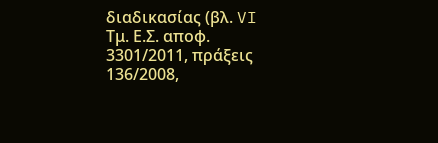διαδικασίας (βλ. VI Τμ. Ε.Σ. αποφ. 3301/2011, πράξεις 136/2008,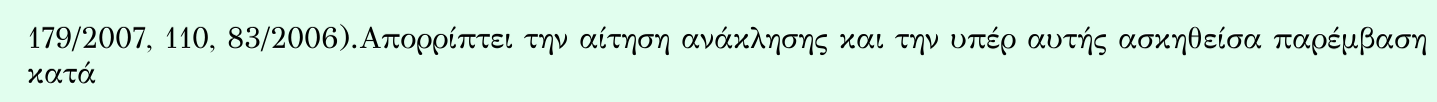179/2007, 110, 83/2006).Απορρίπτει την αίτηση ανάκλησης και την υπέρ αυτής ασκηθείσα παρέμβαση κατά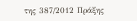της 387/2012 Πράξης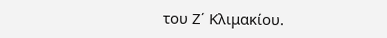του Ζ΄ Κλιμακίου.